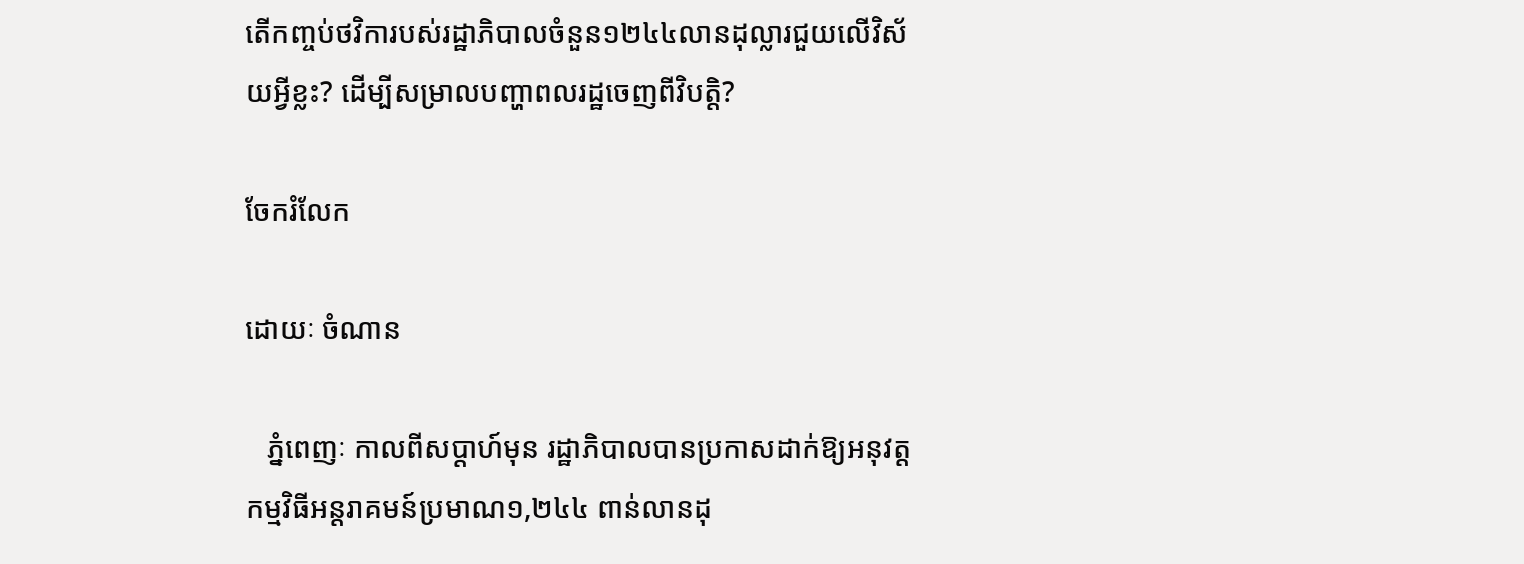តើកញ្ចប់ថវិការបស់រដ្ឋាភិបាលចំនួន១២៤៤លានដុល្លារជួយលើវិស័យអ្វីខ្លះ? ដើម្បីសម្រាលបញ្ហាពលរដ្ឋចេញពីវិបត្តិ?

ចែករំលែក

ដោយៈ ចំណាន

   ភ្នំពេញៈ កាលពីសប្តាហ៍មុន រដ្ឋាភិបាលបានប្រកាសដាក់ឱ្យអនុវត្តកម្មវិធីអន្តរាគមន៍ប្រមាណ១,២៤៤ ពាន់លានដុ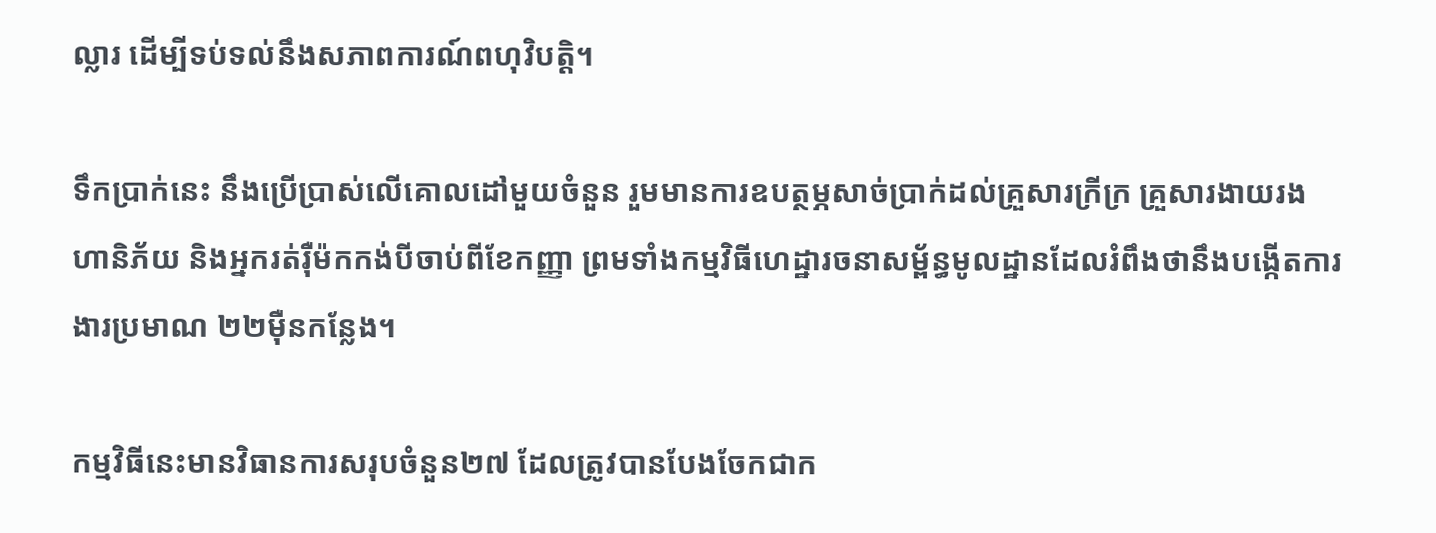ល្លារ ដើម្បីទប់ទល់នឹងសភាពការណ៍ពហុវិបត្តិ។

ទឹកប្រាក់នេះ នឹងប្រើប្រាស់លើគោលដៅមួយចំនួន រួមមានការឧបត្ថម្ភសាច់ប្រាក់ដល់គ្រួសារក្រីក្រ គ្រួសារងាយរងហានិភ័យ និងអ្នករត់រ៉ឺម៉កកង់បីចាប់ពីខែកញ្ញា ព្រមទាំងកម្មវិធីហេដ្ឋារចនាសម្ព័ន្ធមូលដ្ឋានដែលរំពឹងថានឹងបង្កើតការងារប្រមាណ ២២ម៉ឺនកន្លែង។

កម្មវិធីនេះមានវិធានការសរុបចំនួន២៧ ដែលត្រូវបានបែងចែកជាក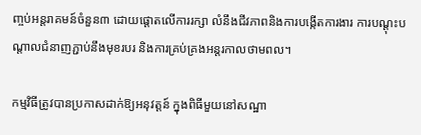ញ្ចប់អន្តរាគមន៍ចំនួន៣ ដោយផ្តោតលើការរក្សា លំនឹងជីវភាពនិងការបង្កើតការងារ ការបណ្តុះបណ្តាលជំនាញភ្ជាប់នឹងមុខរបរ និងការគ្រប់គ្រងអន្តរកាលថាមពល។

កម្មវិធីត្រូវបានប្រកាសដាក់ឱ្យអនុវត្តន៍ ក្នុងពិធីមួយនៅសណ្ឋា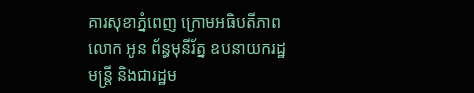គារសុខាភ្នំពេញ ក្រោមអធិបតីភាពលោក អូន ព័ន្ធមុនីរ័ត្ន ឧបនាយករដ្ឋមន្ត្រី និងជារដ្ឋម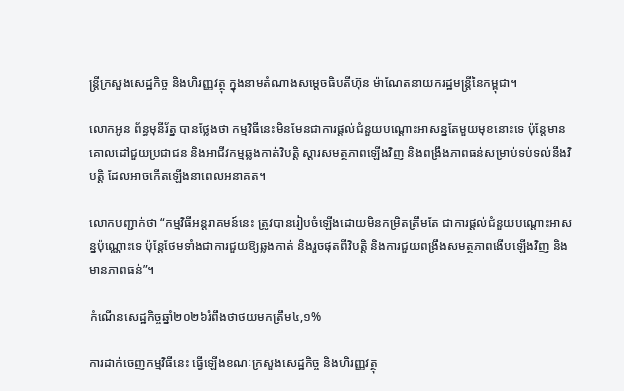ន្ត្រីក្រសួងសេដ្ឋកិច្ច និងហិរញ្ញវត្ថុ ក្នុងនាមតំណាងសម្តេចធិបតីហ៊ុន ម៉ាណែតនាយករដ្ឋមន្រ្តីនៃកម្ពុជា។

លោកអូន ព័ន្ធមុនីរ័ត្ន បានថ្លែងថា កម្មវិធីនេះមិនមែនជាការផ្តល់ជំនួយបណ្តោះអាសន្នតែមួយមុខនោះទេ ប៉ុន្តែមានគោលដៅជួយប្រជាជន និងអាជីវកម្មឆ្លងកាត់វិបត្តិ ស្តារសមត្ថភាពឡើងវិញ និងពង្រឹងភាពធន់សម្រាប់ទប់ទល់នឹងវិបត្តិ ដែលអាចកើតឡើងនាពេលអនាគត។

លោកបញ្ជាក់ថា “កម្មវិធីអន្តរាគមន៍នេះ ត្រូវបានរៀបចំឡើងដោយមិនកម្រិតត្រឹមតែ ជាការផ្តល់ជំនួយបណ្តោះអាសន្នប៉ុណ្ណោះទេ ប៉ុន្តែថែមទាំងជាការជួយឱ្យឆ្លងកាត់ និងរួចផុតពីវិបត្តិ និងការជួយពង្រឹងសមត្ថភាពងើបឡើងវិញ និងមានភាពធន់”។

កំណើនសេដ្ឋកិច្ចឆ្នាំ២០២៦រំពឹងថាថយមកត្រឹម៤,១%

ការដាក់ចេញកម្មវិធីនេះ ធ្វើឡើងខណៈក្រសួងសេដ្ឋកិច្ច និងហិរញ្ញវត្ថុ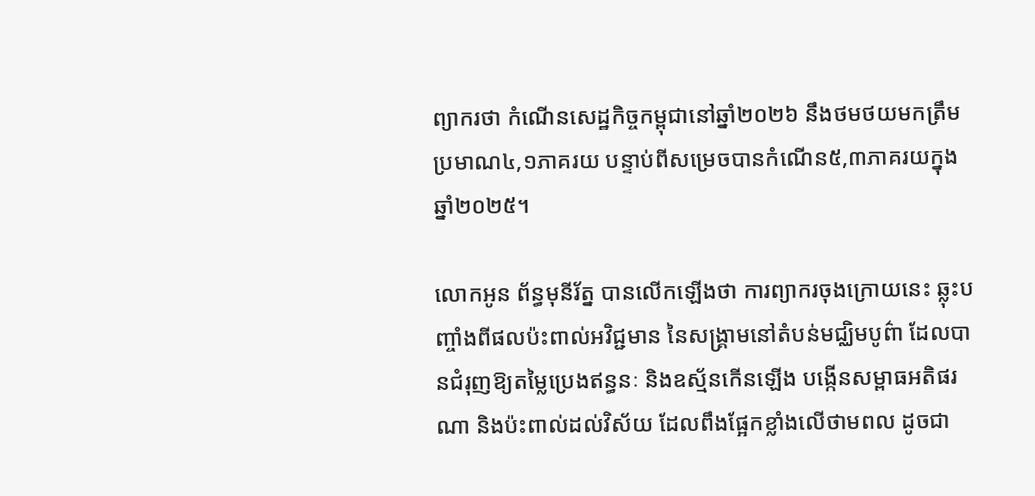ព្យាករថា កំណើនសេដ្ឋកិច្ចកម្ពុជានៅឆ្នាំ២០២៦ នឹងថមថយមកត្រឹមប្រមាណ៤,១ភាគរយ បន្ទាប់ពីសម្រេចបានកំណើន៥,៣ភាគរយក្នុងឆ្នាំ២០២៥។

លោកអូន ព័ន្ធមុនីរ័ត្ន បានលើកឡើងថា ការព្យាករចុងក្រោយនេះ ឆ្លុះបញ្ចាំងពីផលប៉ះពាល់អវិជ្ជមាន នៃសង្គ្រាមនៅតំបន់មជ្ឈិមបូព៌ា ដែលបានជំរុញឱ្យតម្លៃប្រេងឥន្ធនៈ និងឧស្ម័នកើនឡើង បង្កើនសម្ពាធអតិផរណា និងប៉ះពាល់ដល់វិស័យ ដែលពឹងផ្អែកខ្លាំងលើថាមពល ដូចជា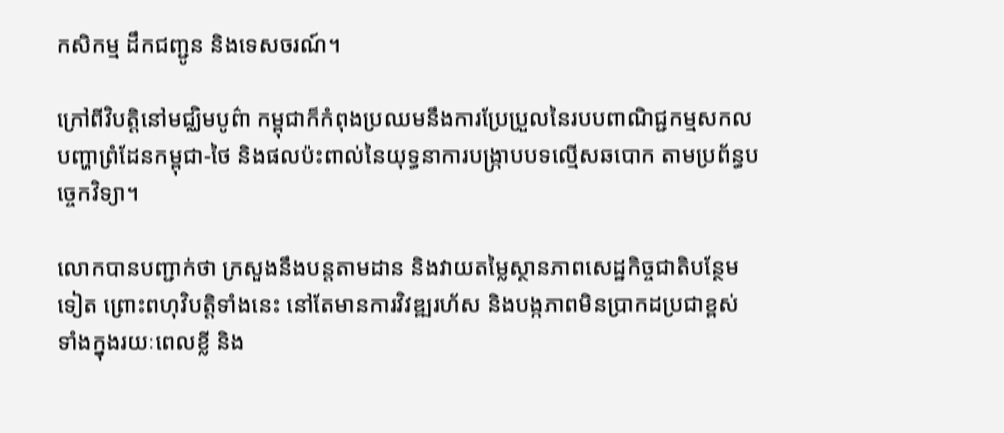កសិកម្ម ដឹកជញ្ជូន និងទេសចរណ៍។

ក្រៅពីវិបត្តិនៅមជ្ឈិមបូព៌ា កម្ពុជាក៏កំពុងប្រឈមនឹងការប្រែប្រួលនៃរបបពាណិជ្ជកម្មសកល បញ្ហាព្រំដែនកម្ពុជា-ថៃ និងផលប៉ះពាល់នៃយុទ្ធនាការបង្ក្រាបបទល្មើសឆបោក តាមប្រព័ន្ធបច្ចេកវិទ្យា។

លោកបានបញ្ជាក់ថា ក្រសួងនឹងបន្តតាមដាន និងវាយតម្លៃស្ថានភាពសេដ្ឋកិច្ចជាតិបន្ថែមទៀត ព្រោះពហុវិបត្តិទាំងនេះ នៅតែមានការវិវឌ្ឍរហ័ស និងបង្កភាពមិនប្រាកដប្រជាខ្ពស់ ទាំងក្នុងរយៈពេលខ្លី និង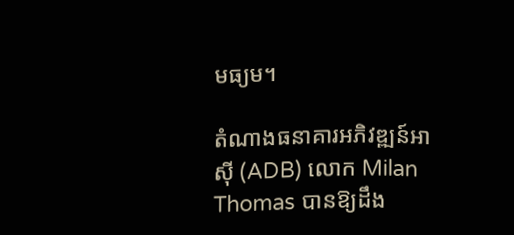មធ្យម។

តំណាងធនាគារអភិវឌ្ឍន៍អាស៊ី (ADB) លោក Milan Thomas បានឱ្យដឹង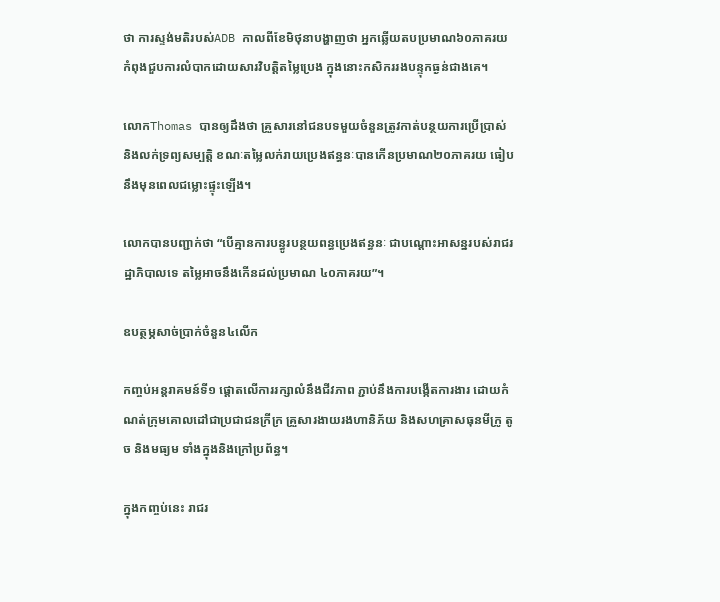ថា ការស្ទង់មតិរបស់ADB កាលពីខែមិថុនាបង្ហាញថា អ្នកឆ្លើយតបប្រមាណ៦០ភាគរយ កំពុងជួបការលំបាកដោយសារវិបត្តិតម្លៃប្រេង ក្នុងនោះកសិកររងបន្ទុកធ្ងន់ជាងគេ។

លោកThomas បានឲ្យដឹងថា គ្រួសារនៅជនបទមួយចំនួនត្រូវកាត់បន្ថយការប្រើប្រាស់ និងលក់ទ្រព្យសម្បត្តិ ខណៈតម្លៃលក់រាយប្រេងឥន្ធនៈបានកើនប្រមាណ២០ភាគរយ ធៀបនឹងមុនពេលជម្លោះផ្ទុះឡើង។

លោកបានបញ្ជាក់ថា “បើគ្មានការបន្ធូរបន្ថយពន្ធប្រេងឥន្ធនៈ ជាបណ្តោះអាសន្នរបស់រាជរដ្ឋាភិបាលទេ តម្លៃអាចនឹងកើនដល់ប្រមាណ ៤០ភាគរយ”។

ឧបត្ថម្ភសាច់ប្រាក់ចំនួន៤លើក

កញ្ចប់អន្តរាគមន៍ទី១ ផ្តោតលើការរក្សាលំនឹងជីវភាព ភ្ជាប់នឹងការបង្កើតការងារ ដោយកំណត់ក្រុមគោលដៅជាប្រជាជនក្រីក្រ គ្រួសារងាយរងហានិភ័យ និងសហគ្រាសធុនមីក្រូ តូច និងមធ្យម ទាំងក្នុងនិងក្រៅប្រព័ន្ធ។

ក្នុងកញ្ចប់នេះ រាជរ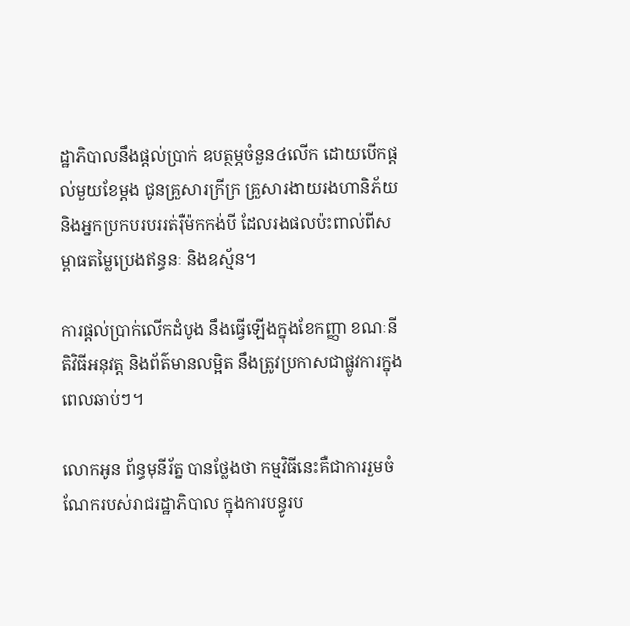ដ្ឋាភិបាលនឹងផ្តល់ប្រាក់ ឧបត្ថម្ភចំនួន៤លើក ដោយបើកផ្តល់មួយខែម្តង ជូនគ្រួសារក្រីក្រ គ្រួសារងាយរងហានិភ័យ និងអ្នកប្រកបរបររត់រ៉ឺម៉កកង់បី ដែលរងផលប៉ះពាល់ពីសម្ពាធតម្លៃប្រេងឥន្ធនៈ និងឧស្ម័ន។

ការផ្តល់ប្រាក់លើកដំបូង នឹងធ្វើឡើងក្នុងខែកញ្ញា ខណៈនីតិវិធីអនុវត្ត និងព័ត៌មានលម្អិត នឹងត្រូវប្រកាសជាផ្លូវការក្នុងពេលឆាប់ៗ។

លោកអូន ព័ន្ធមុនីរ័ត្ន បានថ្លែងថា កម្មវិធីនេះគឺជាការរួមចំណែករបស់រាជរដ្ឋាភិបាល ក្នុងការបន្ធូរប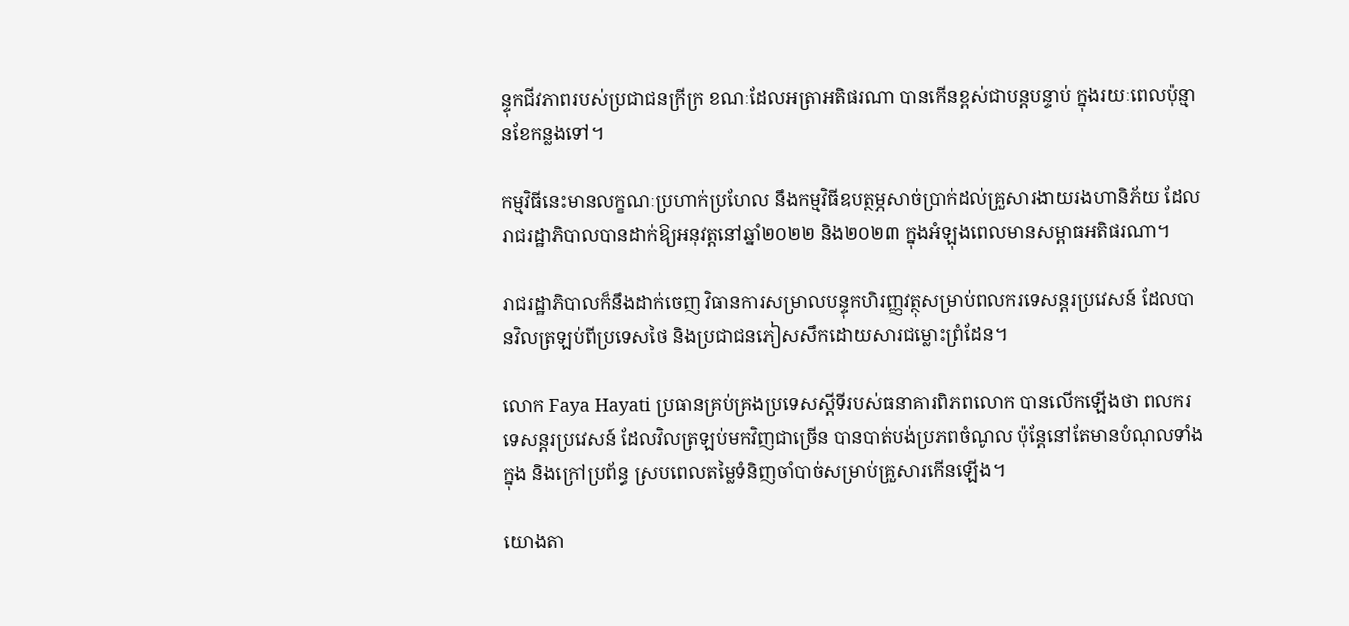ន្ទុកជីវភាពរបស់ប្រជាជនក្រីក្រ ខណៈដែលអត្រាអតិផរណា បានកើនខ្ពស់ជាបន្តបន្ទាប់ ក្នុងរយៈពេលប៉ុន្មានខែកន្លងទៅ។

កម្មវិធីនេះមានលក្ខណៈប្រហាក់ប្រហែល នឹងកម្មវិធីឧបត្ថម្ភសាច់ប្រាក់ដល់គ្រួសារងាយរងហានិភ័យ ដែលរាជរដ្ឋាភិបាលបានដាក់ឱ្យអនុវត្តនៅឆ្នាំ២០២២ និង២០២៣ ក្នុងអំឡុងពេលមានសម្ពាធអតិផរណា។

រាជរដ្ឋាភិបាលក៏នឹងដាក់ចេញ វិធានការសម្រាលបន្ទុកហិរញ្ញវត្ថុសម្រាប់ពលករទេសន្តរប្រវេសន៍ ដែលបានវិលត្រឡប់ពីប្រទេសថៃ និងប្រជាជនភៀសសឹកដោយសារជម្លោះព្រំដែន។

លោក Faya Hayati ប្រធានគ្រប់គ្រងប្រទេសស្តីទីរបស់ធនាគារពិភពលោក បានលើកឡើងថា ពលករទេសន្តរប្រវេសន៍ ដែលវិលត្រឡប់មកវិញជាច្រើន បានបាត់បង់ប្រភពចំណូល ប៉ុន្តែនៅតែមានបំណុលទាំងក្នុង និងក្រៅប្រព័ន្ធ ស្របពេលតម្លៃទំនិញចាំបាច់សម្រាប់គ្រួសារកើនឡើង។

យោងតា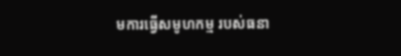មការធ្វើសមូហកម្ម របស់ធនា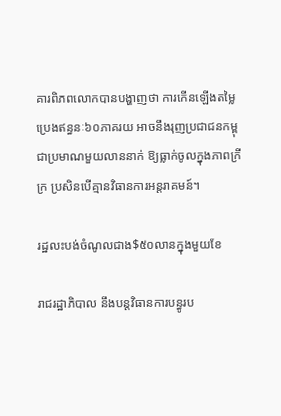គារពិភពលោកបានបង្ហាញថា ការកើនឡើងតម្លៃប្រេងឥន្ធនៈ៦០ភាគរយ អាចនឹងរុញប្រជាជនកម្ពុជាប្រមាណមួយលាននាក់ ឱ្យធ្លាក់ចូលក្នុងភាពក្រីក្រ ប្រសិនបើគ្មានវិធានការអន្តរាគមន៍។

រដ្ឋលះបង់ចំណូលជាង$៥០លានក្នុងមួយខែ

រាជរដ្ឋាភិបាល នឹងបន្តវិធានការបន្ធូរប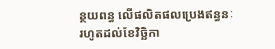ន្ថយពន្ធ លើផលិតផលប្រេងឥន្ធនៈរហូតដល់ខែវិច្ឆិកា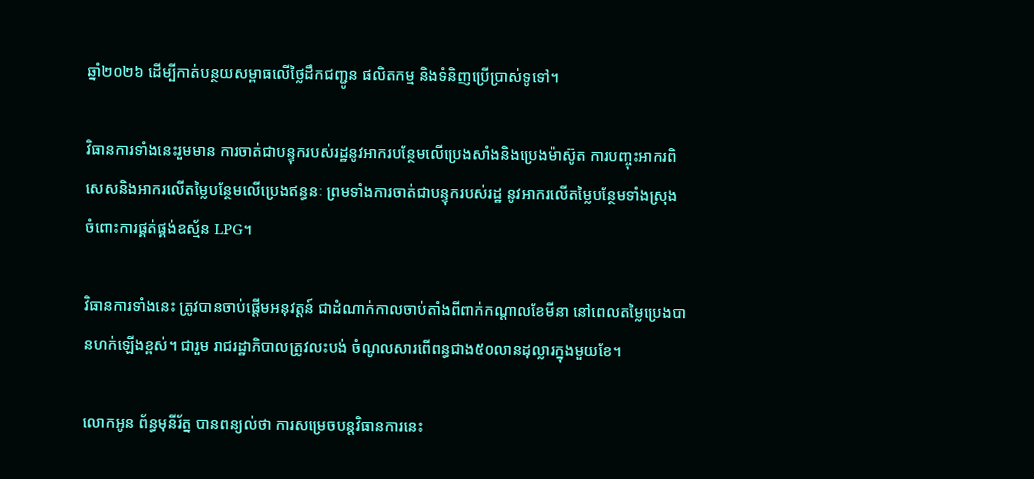ឆ្នាំ២០២៦ ដើម្បីកាត់បន្ថយសម្ពាធលើថ្លៃដឹកជញ្ជូន ផលិតកម្ម និងទំនិញប្រើប្រាស់ទូទៅ។

វិធានការទាំងនេះរួមមាន ការចាត់ជាបន្ទុករបស់រដ្ឋនូវអាករបន្ថែមលើប្រេងសាំងនិងប្រេងម៉ាស៊ូត ការបញ្ចុះអាករពិសេសនិងអាករលើតម្លៃបន្ថែមលើប្រេងឥន្ធនៈ ព្រមទាំងការចាត់ជាបន្ទុករបស់រដ្ឋ នូវអាករលើតម្លៃបន្ថែមទាំងស្រុង ចំពោះការផ្គត់ផ្គង់ឧស្ម័ន LPG។

វិធានការទាំងនេះ ត្រូវបានចាប់ផ្តើមអនុវត្តន៍ ជាដំណាក់កាលចាប់តាំងពីពាក់កណ្តាលខែមីនា នៅពេលតម្លៃប្រេងបានហក់ឡើងខ្ពស់។ ជារួម រាជរដ្ឋាភិបាលត្រូវលះបង់ ចំណូលសារពើពន្ធជាង៥០លានដុល្លារក្នុងមួយខែ។

លោកអូន ព័ន្ធមុនីរ័ត្ន បានពន្យល់ថា ការសម្រេចបន្តវិធានការនេះ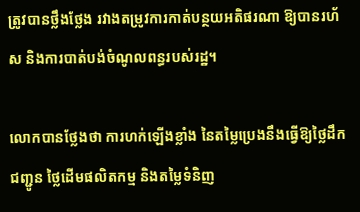ត្រូវបានថ្លឹងថ្លែង រវាងតម្រូវការកាត់បន្ថយអតិផរណា ឱ្យបានរហ័ស និងការបាត់បង់ចំណូលពន្ធរបស់រដ្ឋ។

លោកបានថ្លែងថា ការហក់ឡើងខ្លាំង នៃតម្លៃប្រេងនឹងធ្វើឱ្យថ្លៃដឹកជញ្ជូន ថ្លៃដើមផលិតកម្ម និងតម្លៃទំនិញ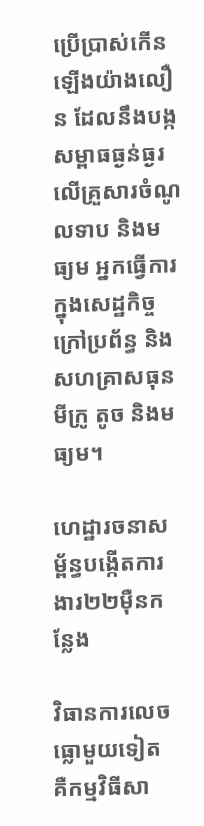ប្រើប្រាស់កើនឡើងយ៉ាងលឿន ដែលនឹងបង្កសម្ពាធធ្ងន់ធ្ងរ លើគ្រួសារចំណូលទាប និងមធ្យម អ្នកធ្វើការក្នុងសេដ្ឋកិច្ចក្រៅប្រព័ន្ធ និងសហគ្រាសធុនមីក្រូ តូច និងមធ្យម។

ហេដ្ឋារចនាសម្ព័ន្ធបង្កើតការងារ២២ម៉ឺនកន្លែង

វិធានការលេចធ្លោមួយទៀត គឺកម្មវិធីសា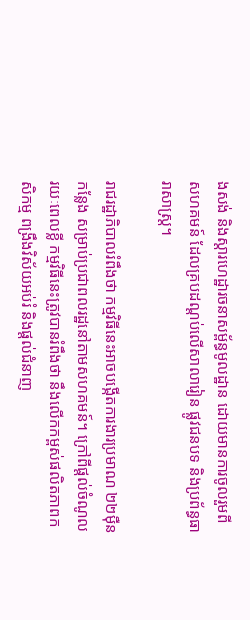ងសង់ និងស្តារហេដ្ឋារចនាសម្ព័ន្ធមូលដ្ឋាន ដោយមានការចូលរួមពីសហគមន៍ ដែលគ្របដណ្តប់លើសាលារៀន ផ្លូវជនបទ និងប្រព័ន្ធធារាសាស្ត្រ។

រាជរដ្ឋាភិបាលរំពឹងថា កម្មវិធីនេះអាចបង្កើតការងារប្រមាណ ២២ម៉ឺនកន្លែង សម្រាប់ប្រជាពលរដ្ឋនៅតាមសហគមន៍។ ក្រៅពីផ្តល់ចំណូលរយៈពេលខ្លី កម្មវិធីនេះត្រូវបានរំពឹងថា នឹងលើកកម្ពស់ផលិតភាពកសិកម្ម ពង្រឹងវិស័យអប់រំ និងផ្តល់ជំនាញ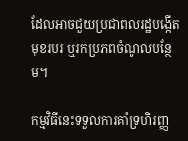ដែលអាចជួយប្រជាពលរដ្ឋបង្កើតមុខរបរ ឬរកប្រភពចំណូលបន្ថែម។

កម្មវិធីនេះទទួលការគាំទ្រហិរញ្ញ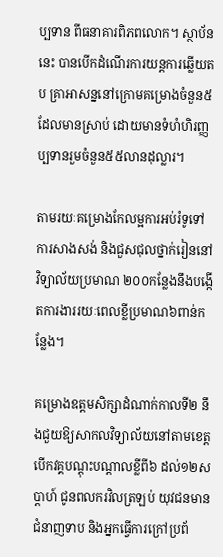ប្បទាន ពីធនាគារពិភពលោក។ ស្ថាប័ននេះ បានបើកដំណើរការយន្តការឆ្លើយតប គ្រាអាសន្ននៅក្រោមគម្រោងចំនួន៥ ដែលមានស្រាប់ ដោយមានទំហំហិរញ្ញប្បទានរួមចំនួន៥៥លានដុល្លារ។

តាមរយៈគម្រោងកែលម្អការអប់រំទូទៅ ការសាងសង់ និងជួសជុលថ្នាក់រៀននៅវិទ្យាល័យប្រមាណ ២០០កន្លែងនឹងបង្កើតការងាររយៈពេលខ្លីប្រមាណ៦ពាន់កន្លែង។

គម្រោងឧត្តមសិក្សាដំណាក់កាលទី២ នឹងជួយឱ្យសាកលវិទ្យាល័យនៅតាមខេត្ត បើកវគ្គបណ្តុះបណ្តាលខ្លីពី៦ ដល់១២សប្តាហ៍ ជូនពលករវិលត្រឡប់ យុវជនមានជំនាញទាប និងអ្នកធ្វើការក្រៅប្រព័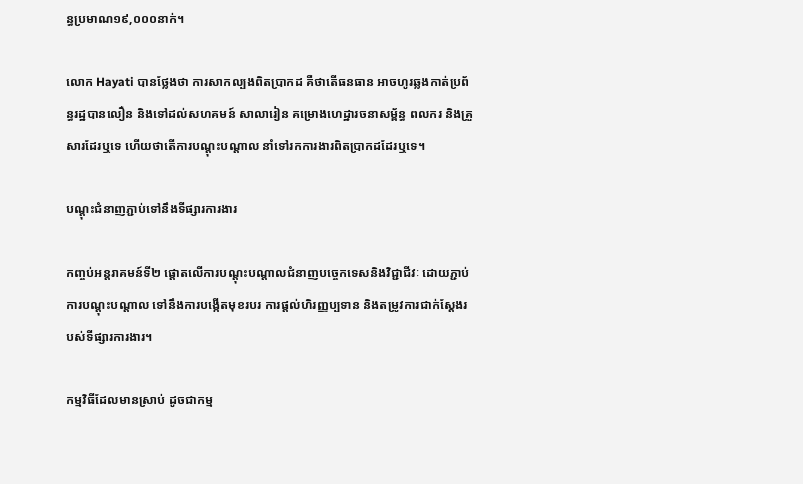ន្ធប្រមាណ១៩,០០០នាក់។

លោក Hayati បានថ្លែងថា ការសាកល្បងពិតប្រាកដ គឺថាតើធនធាន អាចហូរឆ្លងកាត់ប្រព័ន្ធរដ្ឋបានលឿន និងទៅដល់សហគមន៍ សាលារៀន គម្រោងហេដ្ឋារចនាសម្ព័ន្ធ ពលករ និងគ្រួសារដែរឬទេ ហើយថាតើការបណ្តុះបណ្តាល នាំទៅរកការងារពិតប្រាកដដែរឬទេ។

បណ្តុះជំនាញភ្ជាប់ទៅនឹងទីផ្សារការងារ

កញ្ចប់អន្តរាគមន៍ទី២ ផ្តោតលើការបណ្តុះបណ្តាលជំនាញបច្ចេកទេសនិងវិជ្ជាជីវៈ ដោយភ្ជាប់ការបណ្តុះបណ្តាល ទៅនឹងការបង្កើតមុខរបរ ការផ្តល់ហិរញ្ញប្បទាន និងតម្រូវការជាក់ស្តែងរបស់ទីផ្សារការងារ។

កម្មវិធីដែលមានស្រាប់ ដូចជាកម្ម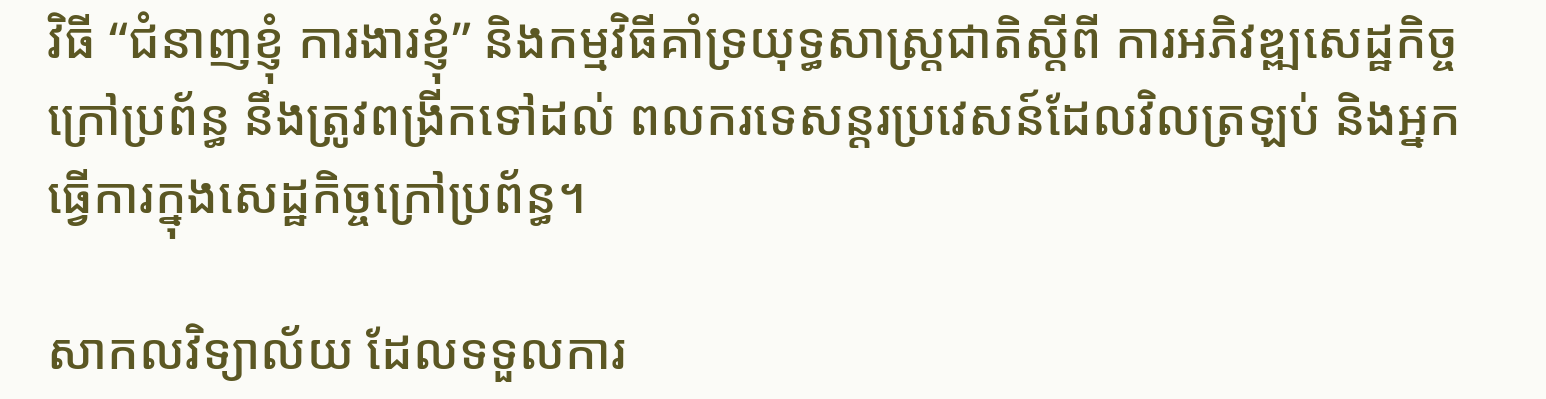វិធី “ជំនាញខ្ញុំ ការងារខ្ញុំ” និងកម្មវិធីគាំទ្រយុទ្ធសាស្ត្រជាតិស្តីពី ការអភិវឌ្ឍសេដ្ឋកិច្ចក្រៅប្រព័ន្ធ នឹងត្រូវពង្រីកទៅដល់ ពលករទេសន្តរប្រវេសន៍ដែលវិលត្រឡប់ និងអ្នកធ្វើការក្នុងសេដ្ឋកិច្ចក្រៅប្រព័ន្ធ។

សាកលវិទ្យាល័យ ដែលទទួលការ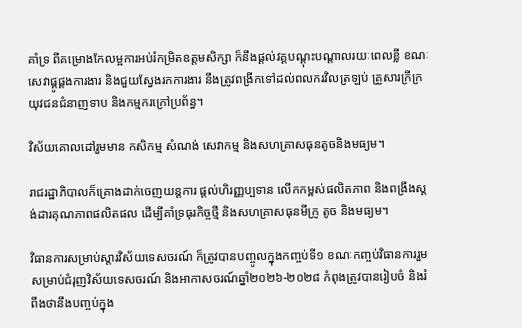គាំទ្រ ពីគម្រោងកែលម្អការអប់រំកម្រិតឧត្តមសិក្សា ក៏នឹងផ្តល់វគ្គបណ្តុះបណ្តាលរយៈពេលខ្លី ខណៈសេវាផ្គូផ្គងការងារ និងជួយស្វែងរកការងារ នឹងត្រូវពង្រីកទៅដល់ពលករវិលត្រឡប់ គ្រួសារក្រីក្រ យុវជនជំនាញទាប និងកម្មករក្រៅប្រព័ន្ធ។

វិស័យគោលដៅរួមមាន កសិកម្ម សំណង់ សេវាកម្ម និងសហគ្រាសធុនតូចនិងមធ្យម។

រាជរដ្ឋាភិបាលក៏គ្រោងដាក់ចេញយន្តការ ផ្តល់ហិរញ្ញប្បទាន លើកកម្ពស់ផលិតភាព និងពង្រឹងស្តង់ដារគុណភាពផលិតផល ដើម្បីគាំទ្រធុរកិច្ចថ្មី និងសហគ្រាសធុនមីក្រូ តូច និងមធ្យម។

វិធានការសម្រាប់ស្តារវិស័យទេសចរណ៍ ក៏ត្រូវបានបញ្ចូលក្នុងកញ្ចប់ទី១ ខណៈកញ្ចប់វិធានការរួម សម្រាប់ជំរុញវិស័យទេសចរណ៍ និងអាកាសចរណ៍ឆ្នាំ២០២៦-២០២៨ កំពុងត្រូវបានរៀបចំ និងរំពឹងថានឹងបញ្ចប់ក្នុង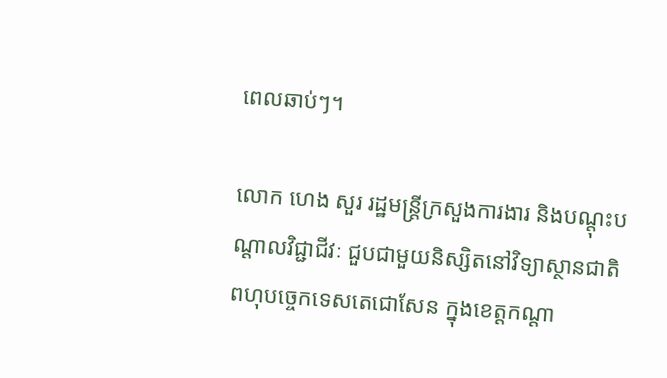ពេលឆាប់ៗ។

លោក ហេង សួរ រដ្ឋមន្ត្រីក្រសួងការងារ និងបណ្ដុះបណ្ដាលវិជ្ជាជីវៈ ជួបជាមួយនិស្សិតនៅវិទ្យាស្ថានជាតិ ពហុបច្ចេកទេសតេជោសែន ក្នុងខេត្តកណ្ដា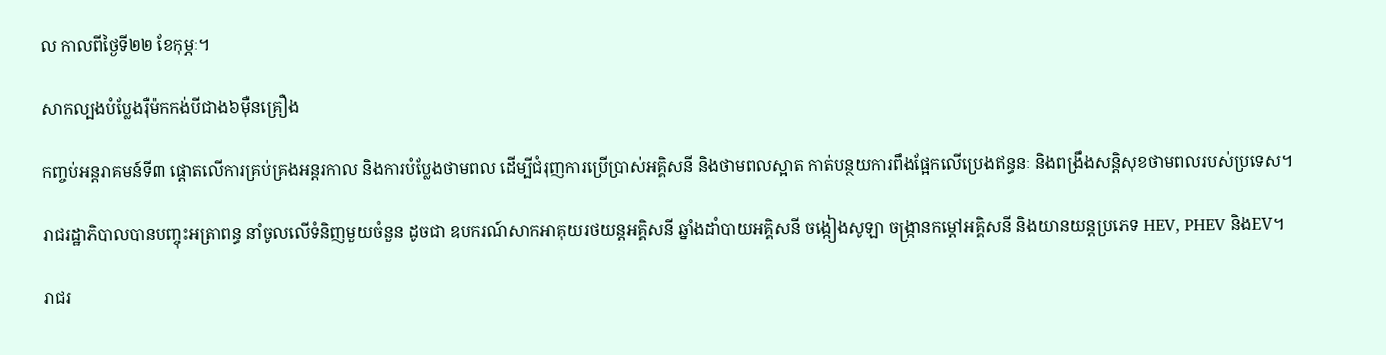ល កាលពីថ្ងៃទី២២ ខែកុម្ភៈ។

សាកល្បងបំប្លែងរ៉ឺម៉កកង់បីជាង៦ម៉ឺនគ្រឿង

កញ្ចប់អន្តរាគមន៍ទី៣ ផ្តោតលើការគ្រប់គ្រងអន្តរកាល និងការបំប្លែងថាមពល ដើម្បីជំរុញការប្រើប្រាស់អគ្គិសនី និងថាមពលស្អាត កាត់បន្ថយការពឹងផ្អែកលើប្រេងឥន្ធនៈ និងពង្រឹងសន្តិសុខថាមពលរបស់ប្រទេស។

រាជរដ្ឋាភិបាលបានបញ្ចុះអត្រាពន្ធ នាំចូលលើទំនិញមួយចំនួន ដូចជា ឧបករណ៍សាកអាគុយរថយន្តអគ្គិសនី ឆ្នាំងដាំបាយអគ្គិសនី ចង្កៀងសូឡា ចង្ក្រានកម្តៅអគ្គិសនី និងយានយន្តប្រភេទ HEV, PHEV និងEV។

រាជរ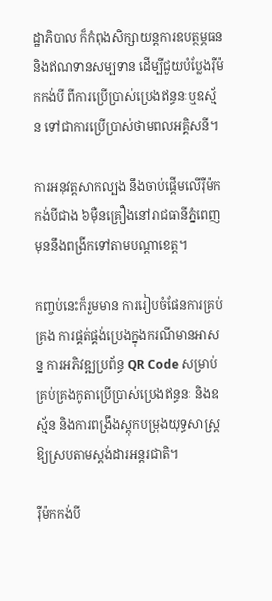ដ្ឋាភិបាល ក៏កំពុងសិក្សាយន្តការឧបត្ថម្ភធន និងឥណទានសម្បទាន ដើម្បីជួយបំប្លែងរ៉ឺម៉កកង់បី ពីការប្រើប្រាស់ប្រេងឥន្ធនៈឬឧស្ម័ន ទៅជាការប្រើប្រាស់ថាមពលអគ្គិសនី។

ការអនុវត្តសាកល្បង នឹងចាប់ផ្តើមលើរ៉ឺម៉កកង់បីជាង ៦ម៉ឺនគ្រឿងនៅរាជធានីភ្នំពេញ មុននឹងពង្រីកទៅតាមបណ្តាខេត្ត។

កញ្ចប់នេះក៏រួមមាន ការរៀបចំផែនការគ្រប់គ្រង ការផ្គត់ផ្គង់ប្រេងក្នុងករណីមានអាសន្ន ការអភិវឌ្ឍប្រព័ន្ធ QR Code សម្រាប់គ្រប់គ្រងកូតាប្រើប្រាស់ប្រេងឥន្ធនៈ និងឧស្ម័ន និងការពង្រឹងស្តុកបម្រុងយុទ្ធសាស្ត្រឱ្យស្របតាមស្តង់ដារអន្តរជាតិ។

រ៉ឺម៉កកង់បី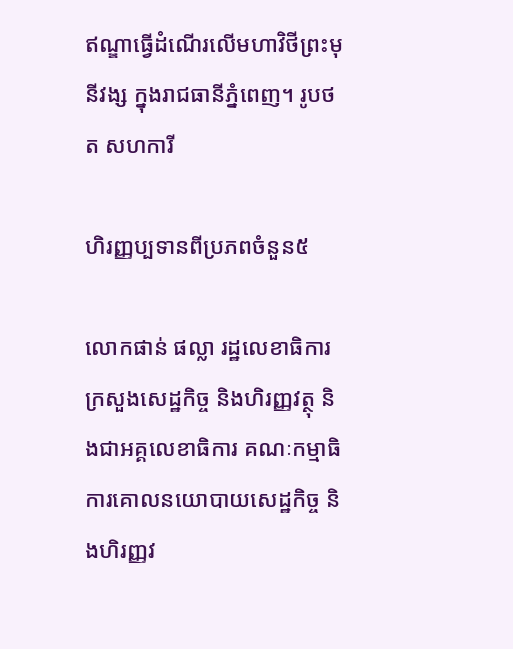ឥណ្ឌាធ្វើដំណើរលើមហាវិថីព្រះមុនីវង្ស ក្នុងរាជធានីភ្នំពេញ។ រូបថត សហការី

ហិរញ្ញប្បទានពីប្រភពចំនួន៥

លោកផាន់ ផល្លា រដ្ឋលេខាធិការក្រសួងសេដ្ឋកិច្ច និងហិរញ្ញវត្ថុ និងជាអគ្គលេខាធិការ គណៈកម្មាធិការគោលនយោបាយសេដ្ឋកិច្ច និងហិរញ្ញវ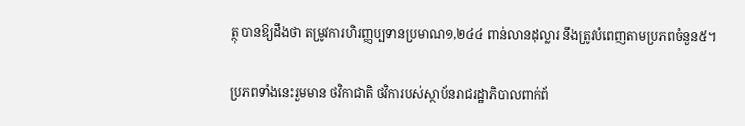ត្ថុ បានឱ្យដឹងថា តម្រូវការហិរញ្ញប្បទានប្រមាណ១,២៤៤ ពាន់លានដុល្លារ នឹងត្រូវបំពេញតាមប្រភពចំនួន៥។

ប្រភពទាំងនេះរួមមាន ថវិកាជាតិ ថវិការបស់ស្ថាប័នរាជរដ្ឋាភិបាលពាក់ព័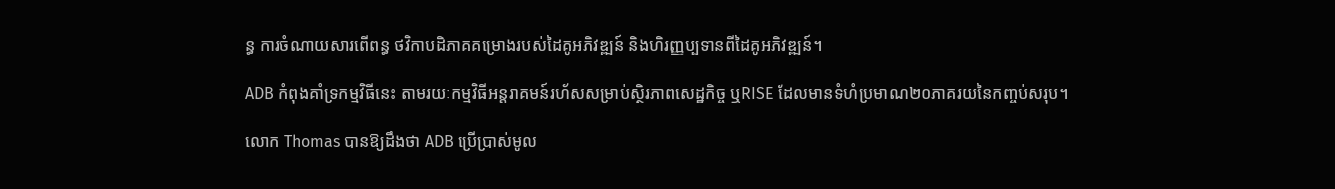ន្ធ ការចំណាយសារពើពន្ធ ថវិកាបដិភាគគម្រោងរបស់ដៃគូអភិវឌ្ឍន៍ និងហិរញ្ញប្បទានពីដៃគូអភិវឌ្ឍន៍។

ADB កំពុងគាំទ្រកម្មវិធីនេះ តាមរយៈកម្មវិធីអន្តរាគមន៍រហ័សសម្រាប់ស្ថិរភាពសេដ្ឋកិច្ច ឬRISE ដែលមានទំហំប្រមាណ២០ភាគរយនៃកញ្ចប់សរុប។

លោក Thomas បានឱ្យដឹងថា ADB ប្រើប្រាស់មូល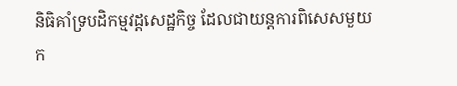និធិគាំទ្របដិកម្មវដ្តសេដ្ឋកិច្ច ដែលជាយន្តការពិសេសមួយក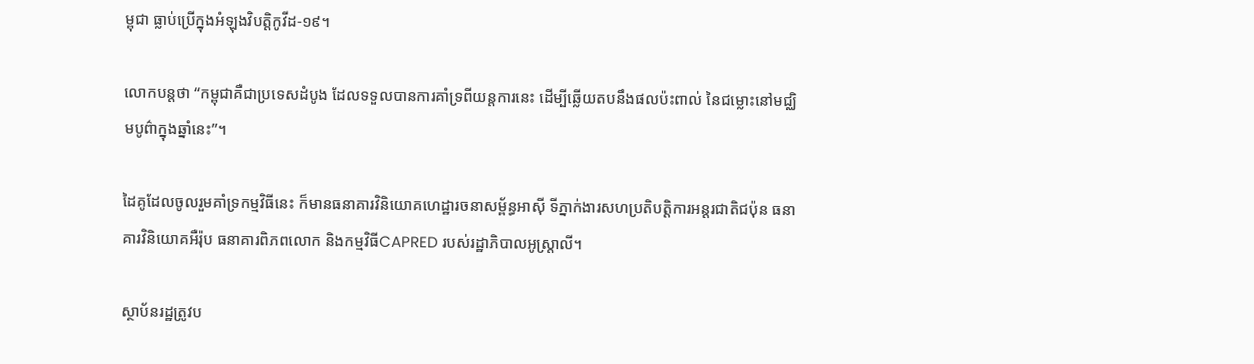ម្ពុជា ធ្លាប់ប្រើក្នុងអំឡុងវិបត្តិកូវីដ-១៩។

លោកបន្តថា “កម្ពុជាគឺជាប្រទេសដំបូង ដែលទទួលបានការគាំទ្រពីយន្តការនេះ ដើម្បីឆ្លើយតបនឹងផលប៉ះពាល់ នៃជម្លោះនៅមជ្ឈិមបូព៌ាក្នុងឆ្នាំនេះ”។

ដៃគូដែលចូលរួមគាំទ្រកម្មវិធីនេះ ក៏មានធនាគារវិនិយោគហេដ្ឋារចនាសម្ព័ន្ធអាស៊ី ទីភ្នាក់ងារសហប្រតិបត្តិការអន្តរជាតិជប៉ុន ធនាគារវិនិយោគអឺរ៉ុប ធនាគារពិភពលោក និងកម្មវិធីCAPRED របស់រដ្ឋាភិបាលអូស្ត្រាលី។

ស្ថាប័នរដ្ឋត្រូវប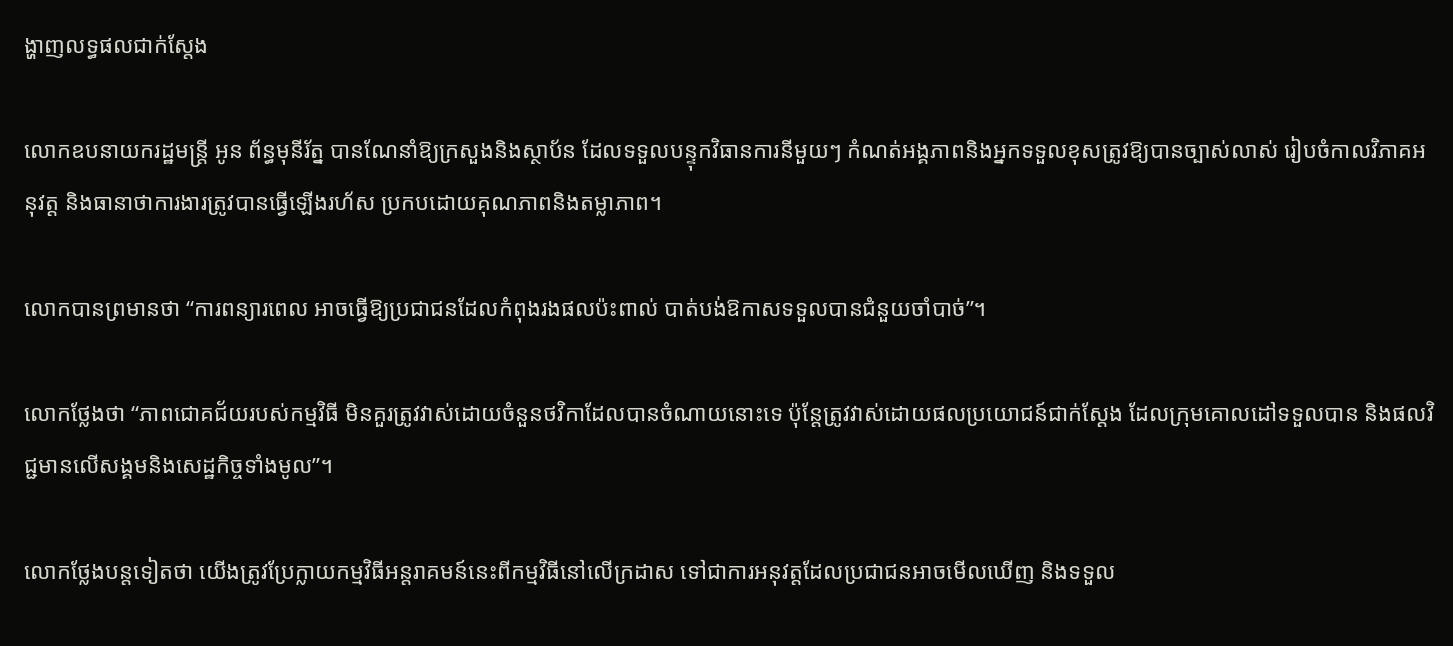ង្ហាញលទ្ធផលជាក់ស្តែង

លោកឧបនាយករដ្ឋមន្រ្តី អូន ព័ន្ធមុនីរ័ត្ន បានណែនាំឱ្យក្រសួងនិងស្ថាប័ន ដែលទទួលបន្ទុកវិធានការនីមួយៗ កំណត់អង្គភាពនិងអ្នកទទួលខុសត្រូវឱ្យបានច្បាស់លាស់ រៀបចំកាលវិភាគអនុវត្ត និងធានាថាការងារត្រូវបានធ្វើឡើងរហ័ស ប្រកបដោយគុណភាពនិងតម្លាភាព។

លោកបានព្រមានថា “ការពន្យារពេល អាចធ្វើឱ្យប្រជាជនដែលកំពុងរងផលប៉ះពាល់ បាត់បង់ឱកាសទទួលបានជំនួយចាំបាច់”។

លោកថ្លែងថា “ភាពជោគជ័យរបស់កម្មវិធី មិនគួរត្រូវវាស់ដោយចំនួនថវិកាដែលបានចំណាយនោះទេ ប៉ុន្តែត្រូវវាស់ដោយផលប្រយោជន៍ជាក់ស្តែង ដែលក្រុមគោលដៅទទួលបាន និងផលវិជ្ជមានលើសង្គមនិងសេដ្ឋកិច្ចទាំងមូល”។

លោកថ្លែងបន្តទៀតថា យើងត្រូវប្រែក្លាយកម្មវិធីអន្តរាគមន៍នេះពីកម្មវិធីនៅលើក្រដាស ទៅជាការអនុវត្តដែលប្រជាជនអាចមើលឃើញ និងទទួល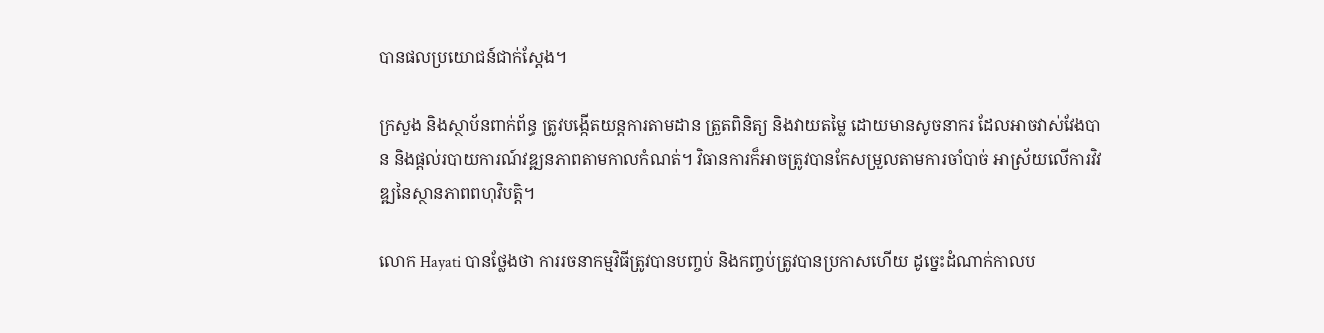បានផលប្រយោជន៍ជាក់ស្តែង។

ក្រសួង និងស្ថាប័នពាក់ព័ន្ធ ត្រូវបង្កើតយន្តការតាមដាន ត្រួតពិនិត្យ និងវាយតម្លៃ ដោយមានសូចនាករ ដែលអាចវាស់វែងបាន និងផ្តល់របាយការណ៍វឌ្ឍនភាពតាមកាលកំណត់។ វិធានការក៏អាចត្រូវបានកែសម្រួលតាមការចាំបាច់ អាស្រ័យលើការវិវឌ្ឍនៃស្ថានភាពពហុវិបត្តិ។

លោក Hayati បានថ្លែងថា ការរចនាកម្មវិធីត្រូវបានបញ្ចប់ និងកញ្ចប់ត្រូវបានប្រកាសហើយ ដូច្នេះដំណាក់កាលប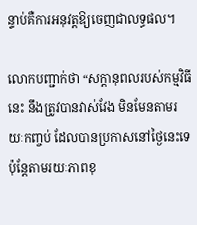ន្ទាប់គឺការអនុវត្តឱ្យចេញជាលទ្ធផល។

លោកបញ្ជាក់ថា “សក្តានុពលរបស់កម្មវិធីនេះ នឹងត្រូវបានវាស់វែង មិនមែនតាមរយៈកញ្ចប់ ដែលបានប្រកាសនៅថ្ងៃនេះទេ ប៉ុន្តែតាមរយៈភាពខុ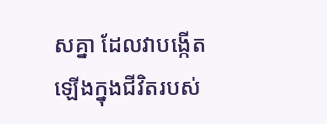សគ្នា ដែលវាបង្កើតឡើងក្នុងជីវិតរបស់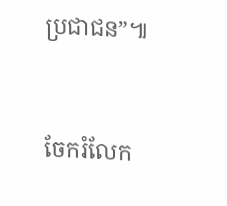ប្រជាជន”៕


ចែករំលែក